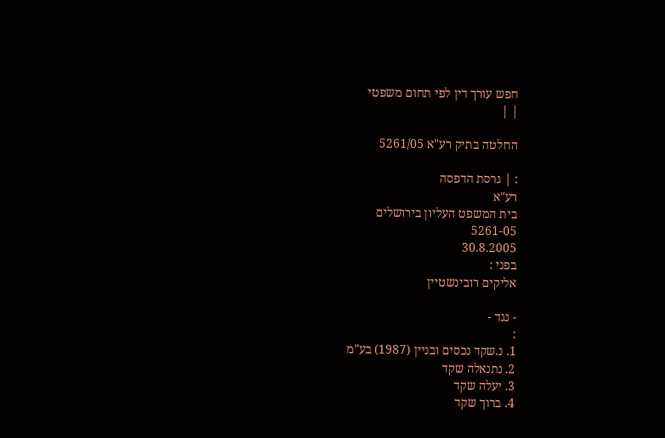חפש עורך דין לפי תחום משפטי
| |

החלטה בתיק רע"א 5261/05

: | גרסת הדפסה
רע"א
בית המשפט העליון בירושלים
5261-05
30.8.2005
בפני :
אליקים רובינשטיין

- נגד -
:
1. נ.שקד נכסים ובניין (1987) בע"מ
2. נתנאלה שקד
3. יעלה שקד
4. ברוך שקד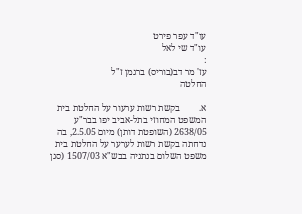עו"ד עפר פירט
עו"ד שי לאל
:
עז' מר דב(בוריס) ברגמן ז"ל
החלטה

א.        בקשת רשות ערעור על החלטת בית המשפט המחוזי בתל-אביב יפו בבר"ע 2638/05 (השופטת דותן) מיום 2.5.05, בה נדחתה בקשת רשות לערער על החלטת בית משפט השלום בנתניה בבש"א 1507/03 (סגן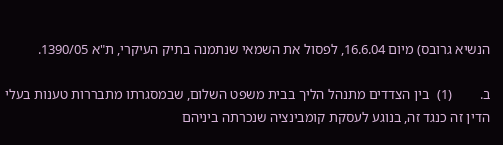הנשיא גרובס) מיום 16.6.04, לפסול את השמאי שנתמנה בתיק העיקרי, ת"א 1390/05.

ב.        (1)  בין הצדדים מתנהל הליך בבית משפט השלום, שבמסגרתו מתבררות טענות בעלי הדין זה כנגד זה, בנוגע לעסקת קומבינציה שנכרתה ביניהם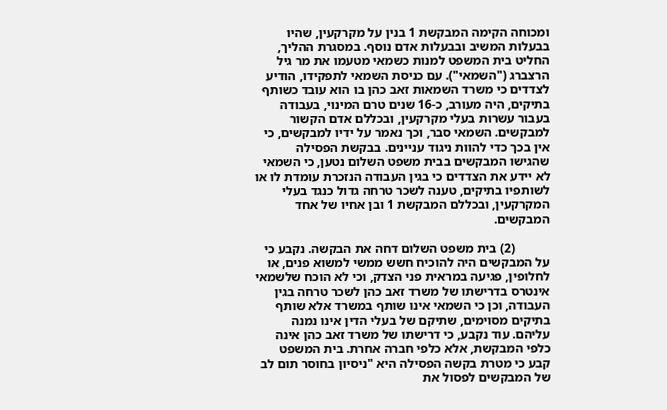ומכוחה הקימה המבקשת 1 בנין על מקרקעין, שהיו בבעלות המשיב ובבעלות אדם נוסף. במסגרת ההליך, החליט בית המשפט למנות כשמאי מטעמו את מר גיל הרצברג ("השמאי"). עם כניסת השמאי לתפקידו, הודיע לצדדים כי משרד השמאות זאב כהן בו הוא עובד כשותף בתיקים, היה מעורב, כ-16 שנים טרם המינוי, בעבודה בעבור עשרות בעלי מקרקעין, ובכללם אדם הקשור למבקשים. השמאי סבר, וכך נאמר על ידיו למבקשים, כי אין בכך כדי להוות ניגוד עניינים. בבקשת הפסילה שהגישו המבקשים בבית משפט השלום נטען, כי השמאי לא יידע את הצדדים כי בגין העבודה הנזכרת עומדת לו או לשותפיו בתיקים, טענה לשכר טרחה גדול כנגד בעלי המקרקעין, ובכללם המבקשת 1 ובן אחיו של אחד המבקשים.

           (2) בית משפט השלום דחה את הבקשה. נקבע כי על המבקשים היה להוכיח חשש ממשי למשוא פנים, או לחלופין, פגיעה במראית פני הצדק, וכי לא הוכח שלשמאי אינטרס בדרישתו של משרד זאב כהן לשכר טרחה בגין העבודה, וכן כי השמאי אינו שותף במשרד אלא שותף בתיקים מסוימים, שתיקם של בעלי הדין אינו נמנה עליהם. עוד נקבע, כי דרישתו של משרד זאב כהן אינה כלפי המבקשת, אלא כלפי חברה אחרת. בית המשפט קבע כי מטרת בקשה הפסילה היא "ניסיון בחוסר תום לב של המבקשים לפסול את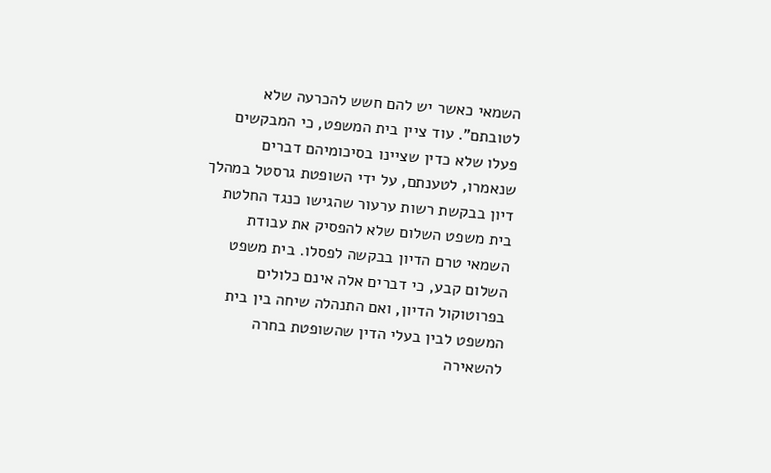השמאי כאשר יש להם חשש להכרעה שלא לטובתם". עוד ציין בית המשפט, כי המבקשים פעלו שלא כדין שציינו בסיכומיהם דברים שנאמרו, לטענתם, על ידי השופטת גרסטל במהלך דיון בבקשת רשות ערעור שהגישו כנגד החלטת בית משפט השלום שלא להפסיק את עבודת השמאי טרם הדיון בבקשה לפסלו. בית משפט השלום קבע, כי דברים אלה אינם כלולים בפרוטוקול הדיון, ואם התנהלה שיחה בין בית המשפט לבין בעלי הדין שהשופטת בחרה להשאירה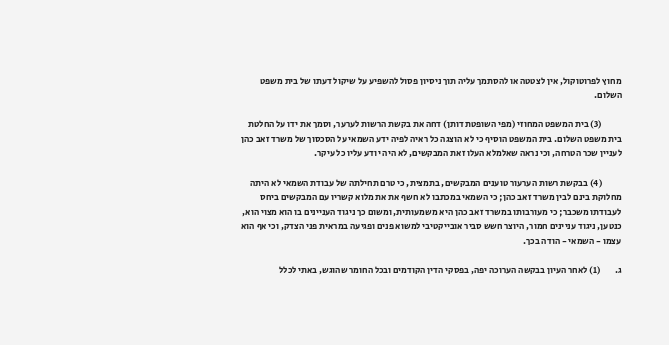מחוץ לפרוטוקול, אין לצטטה או להסתמך עליה תוך ניסיון פסול להשפיע על שיקול דעתו של בית משפט השלום.

           (3) בית המשפט המחוזי (מפי השופטת דותן) דחה את בקשת הרשות לערער, וסמך את ידו על החלטת בית משפט השלום. בית המשפט הוסיף כי לא הוצגה כל ראיה לפיה ידע השמאי על הסכסוך של משרד זאב כהן לעניין שכר הטרחה, וכי נראה שאלמלא העלו זאת המבקשים, לא היה יודע עליו כל עיקר.

           (4) בבקשת רשות הערעור טוענים המבקשים, בתמצית, כי טרם תחילתה של עבודת השמאי לא היתה מחלוקת בינם לבין משרד זאב כהן; כי השמאי במכתבו לא חשף את את מלוא קשריו עם המבקשים ביחס לעבודתו משכבר; כי מעורבותו במשרד זאב כהן היא משמעותית, ומשום כך ניגוד העניינים בו הוא מצוי הוא, כנטען, ניגוד עניינים חמור, היוצר חשש סביר אובייקטיבי למשוא פנים ופגיעה במראית פני הצדק, וכי אף הוא עצמו - השמאי - הודה בכך.

ג.        (1) לאחר העיון בבקשה הערוכה יפה, בפסקי הדין הקודמים ובכל החומר שהוגש, באתי לכלל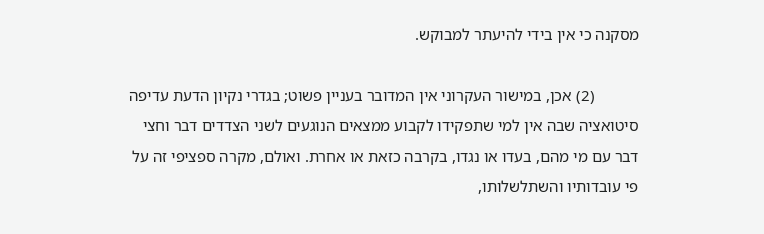מסקנה כי אין בידי להיעתר למבוקש.

           (2) אכן, במישור העקרוני אין המדובר בעניין פשוט; בגדרי נקיון הדעת עדיפה סיטואציה שבה אין למי שתפקידו לקבוע ממצאים הנוגעים לשני הצדדים דבר וחצי דבר עם מי מהם, בעדו או נגדו, בקרבה כזאת או אחרת. ואולם, מקרה ספציפי זה על פי עובדותיו והשתלשלותו,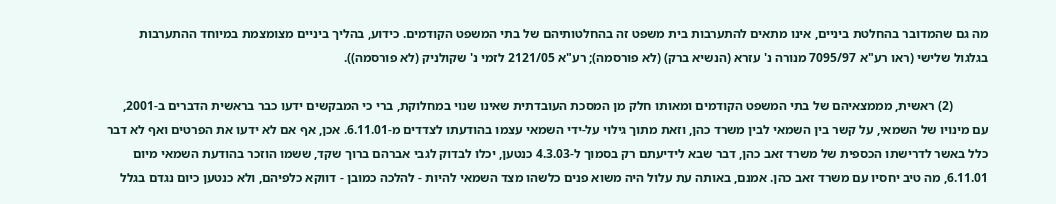מה גם שהמדובר בהחלטת ביניים, אינו מתאים להתערבות בית משפט זה בהחלטותיהם של בתי המשפט הקודמים. כידוע, בהליך ביניים מצומצמת במיוחד ההתערבות בגלגול שלישי (ראו רע"א 7095/97 מנורה נ' עזרא (הנשיא ברק) (לא פורסמה); רע"א 2121/05 לזמי נ' שקולניק (לא פורסמה)).

           (2) ראשית, מממצאיהם של בתי המשפט הקודמים ומאותו חלק מן המסכת העובדתית שאינו שנוי במחלוקת, ברי כי המבקשים ידעו כבר בראשית הדברים ב-2001, עם מינויו של השמאי, על קשר בין השמאי לבין משרד כהן, וזאת מתוך גילוי על-ידי השמאי עצמו בהודעתו לצדדים מ-6.11.01. אכן, אף אם לא ידעו את הפרטים ואף לא דבר כלל באשר לדרישתו הכספית של משרד זאב כהן, דבר שבא לידיעתם רק בסמוך ל-4.3.03 כנטען, יכלו לבדוק לגבי אברהם ברוך שקד, ששמו הוזכר בהודעת השמאי מיום 6.11.01, מה טיב יחסיו עם משרד זאב כהן. אמנם, באותה עת עלול היה משוא פנים כלשהו מצד השמאי להיות - להלכה כמובן - דווקא כלפיהם, ולא כנטען כיום נגדם בגלל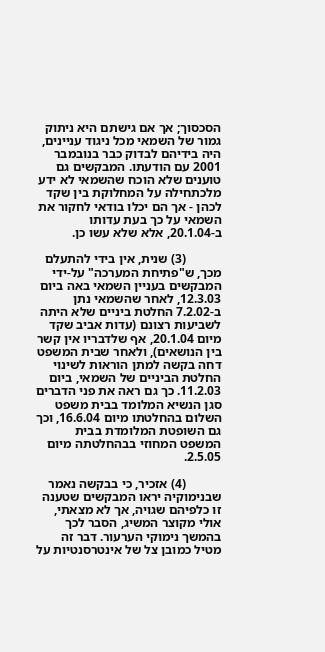הסכסוך; אך אם גישתם היא ניתוק גמור של השמאי מכל ניגוד עניינים, היה בידיהם לבדוק כבר בנובמבר 2001 עם הודעתו. המבקשים גם טוענים שלא הוכח שהשמאי לא ידע מלכתחילה על המחלוקת בין שקד לכהן - אך הם יכלו בודאי לחקור את השמאי על כך בעת עדותו ב-20.1.04, אלא שלא עשו כן.

           (3) שנית, אין בידי להתעלם מכך, ש"פתיחת המערכה" על-ידי המבקשים בעניין השמאי באה ביום 12.3.03, לאחר שהשמאי נתן ב-7.2.02 החלטת ביניים שלא היתה לשביעות רצונם (עדות אביב שקד מיום 20.1.04, אף שלדבריו אין קשר בין הנושאים), ולאחר שבית המשפט דחה בקשה למתן הוראות לשינוי החלטת הביניים של השמאי, ביום 11.2.03. כך גם ראה את פני הדברים סגן הנשיא המלומד בבית משפט השלום בהחלטתו מיום 16.6.04, וכך גם השופטת המלומדת בבית המשפט המחוזי בבהחלטתה מיום 2.5.05.

           (4) אזכיר, כי בבקשה נאמר שבנימוקיה יראו המבקשים שטענה זו כלפיהם שגויה, אך לא מצאתי, אולי מקוצר המשיג, הסבר לכך בהמשך נימוקי הערעור. דבר זה מטיל כמובן צל של אינטרסנטיות על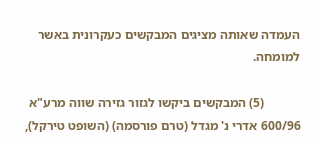העמדה שאותה מציגים המבקשים כעקרונית באשר למומחה.

           (5) המבקשים ביקשו לגזור גזירה שווה מרע"א 600/96 אדרי נ' מגדל (טרם פורסמה) (השופט טירקל),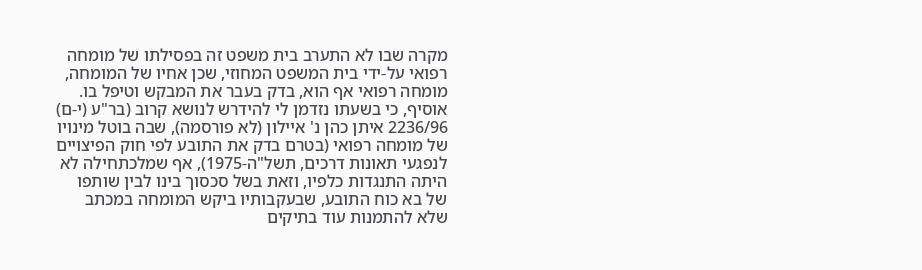מקרה שבו לא התערב בית משפט זה בפסילתו של מומחה רפואי על-ידי בית המשפט המחוזי, שכן אחיו של המומחה, מומחה רפואי אף הוא, בדק בעבר את המבקש וטיפל בו. אוסיף, כי בשעתו נזדמן לי להידרש לנושא קרוב (בר"ע (י-ם) 2236/96 איתן כהן נ' איילון (לא פורסמה), שבה בוטל מינויו של מומחה רפואי (בטרם בדק את התובע לפי חוק הפיצויים לנפגעי תאונות דרכים, תשל"ה-1975), אף שמלכתחילה לא היתה התנגדות כלפיו, וזאת בשל סכסוך בינו לבין שותפו של בא כוח התובע, שבעקבותיו ביקש המומחה במכתב שלא להתמנות עוד בתיקים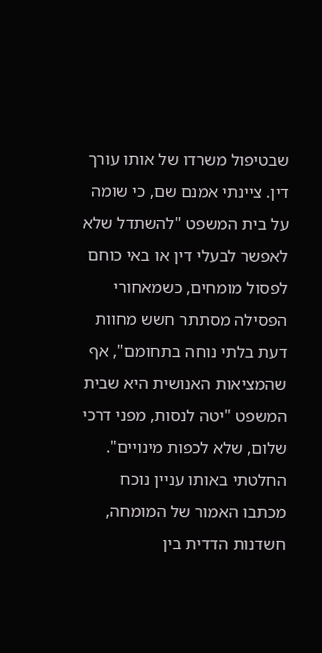שבטיפול משרדו של אותו עורך דין. ציינתי אמנם שם, כי שומה על בית המשפט "להשתדל שלא לאפשר לבעלי דין או באי כוחם לפסול מומחים, כשמאחורי הפסילה מסתתר חשש מחוות דעת בלתי נוחה בתחומם", אף שהמציאות האנושית היא שבית המשפט "יטה לנסות, מפני דרכי שלום, שלא לכפות מינויים". החלטתי באותו עניין נוכח מכתבו האמור של המומחה, חשדנות הדדית בין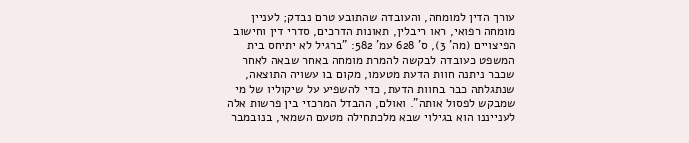עורך הדין למומחה, והעובדה שהתובע טרם נבדק; לעניין מומחה רפואי, ראו ריבלין, תאונות הדרכים, סדרי דין וחישוב הפיצויים (מה' 3), ס' 628 עמ' 582: "ברגיל לא יתיחס בית המשפט כעובדה לבקשה להמרת מומחה באחר שבאה לאחר שכבר ניתנה חוות הדעת מטעמו, מקום בו עשויה התוצאה, שנתגלתה כבר בחוות הדעת, כדי להשפיע על שיקוליו של מי שמבקש לפסול אותה". ואולם, ההבדל המרכזי בין פרשות אלה לענייננו הוא בגילוי שבא מלכתחילה מטעם השמאי, בנובמבר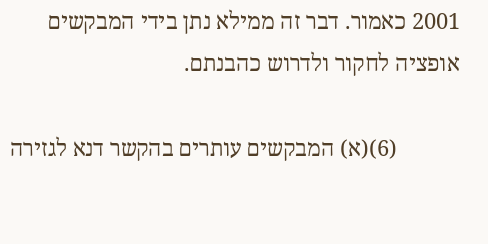2001 כאמור. דבר זה ממילא נתן בידי המבקשים אופציה לחקור ולדרוש כהבנתם.

           (6)(א) המבקשים עותרים בהקשר דנא לגזירה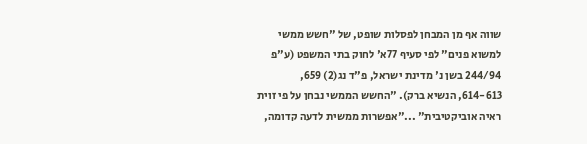שווה אף מן המבחן לפסלות שופט, של "חשש ממשי למשוא פנים" לפי סעיף 77א' לחוק בתי המשפט (ע"פ 244/94 בשן נ' מדינת ישראל, פ"ד נג(2) 659, 614-613, הנשיא ברק). "החשש הממשי נבחן על פי זוית ראיה אוביקטיבית" ..."אפשרות ממשית לדעה קדומה,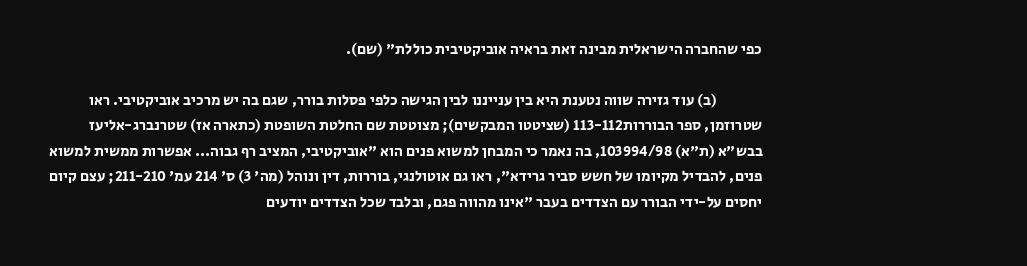כפי שהחברה הישראלית מבינה זאת בראיה אוביקטיבית כוללת" (שם).

               (ב) עוד גזירה שווה נטענת היא בין ענייננו לבין הגישה כלפי פסלות בורר, שגם בה יש מרכיב אוביקטיבי. ראו שטרוזמן, ספר הבוררות113-112 (שציטטו המבקשים); מצוטטת שם החלטת השופטת (כתארה אז) שטרנברג-אליעז בבש"א (ת"א) 103994/98, בה נאמר כי המבחן למשוא פנים הוא "אוביקטיבי, המציב רף גבוה... אפשרות ממשית למשוא פנים, להבדיל מקיומו של חשש סביר גרידא", ראו גם אוטולנגי, בוררות, דין ונוהל (מה' 3) ס' 214 עמ' 211-210; עצם קיום יחסים על-ידי הבורר עם הצדדים בעבר "אינו מהווה פגם, ובלבד שכל הצדדים יודעים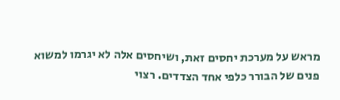מראש על מערכת יחסים זאת, ושיחסים אלה לא יגרמו למשוא פנים של הבורר כלפי אחד הצדדים. רצוי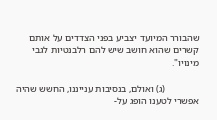שהבורר המיועד יצביע בפני הצדדים על אותם קשרים שהוא חושב שיש להם רלבנטיות לגבי מינויו".

              (ג) ואולם, בנסיבות ענייננו, החשש שהיה אפשרי לטענו הופג על-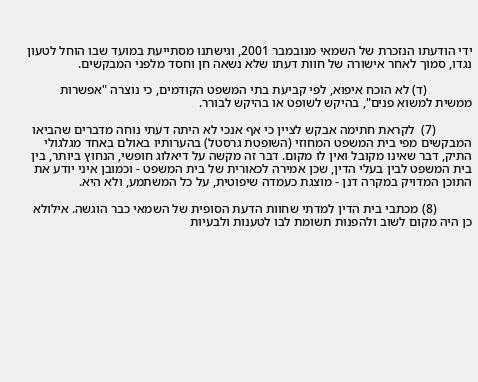ידי הודעתו הנזכרת של השמאי מנובמבר 2001, וגישתנו מסתייעת במועד שבו הוחל לטעון נגדו, סמוך לאחר אישורה של חוות דעתו שלא נשאה חן וחסד מלפני המבקשים.

              (ד) לא הוכח איפוא, לפי קביעת בתי המשפט הקודמים, כי נוצרה "אפשרות ממשית למשוא פנים", בהיקש לשופט או בהיקש לבורר.

           (7)  לקראת חתימה אבקש לציין כי אף אנכי לא היתה דעתי נוחה מדברים שהביאו המבקשים מפי בית המשפט המחוזי (השופטת גרסטל) בהערותיו באולם באחד מגלגולי התיק, דבר שאינו מקובל ואין לו מקום. דבר זה מקשה על דיאלוג חופשי, הנחוץ ביותר, בין בית המשפט לבין בעלי הדין, שכן אמירה לכאורית של בית המשפט - וכמובן איני יודע את התוכן המדויק במקרה דנן - מוצגת כעמדה שיפוטית, על כל המשתמע, ולא היא.

           (8) מכתבי בית הדין למדתי שחוות הדעת הסופית של השמאי כבר הוגשה. אילולא כן היה מקום לשוב ולהפנות תשומת לבו לטענות ולבעיות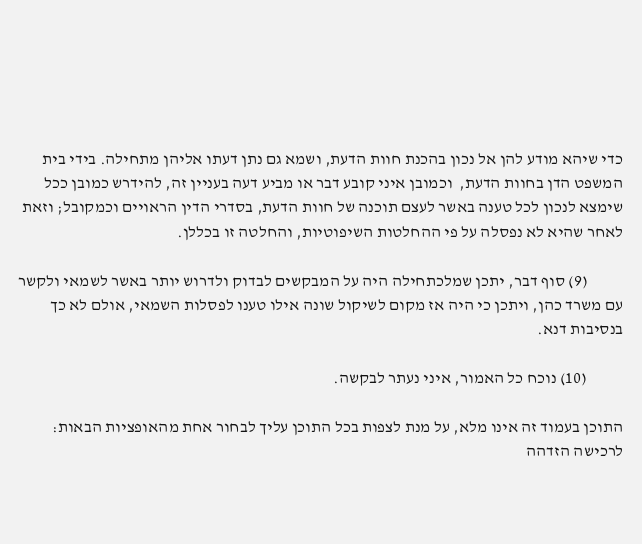כדי שיהא מודע להן אל נכון בהכנת חוות הדעת, ושמא גם נתן דעתו אליהן מתחילה. בידי בית המשפט הדן בחוות הדעת,  וכמובן איני קובע דבר או מביע דעה בעניין זה, להידרש כמובן ככל שימצא לנכון לכל טענה באשר לעצם תוכנה של חוות הדעת, בסדרי הדין הראויים וכמקובל; וזאת לאחר שהיא לא נפסלה על פי ההחלטות השיפוטיות, והחלטה זו בכללן.

           (9) סוף דבר, יתכן שמלכתחילה היה על המבקשים לבדוק ולדרוש יותר באשר לשמאי ולקשר עם משרד כהן, ויתכן כי היה אז מקום לשיקול שונה אילו טענו לפסלות השמאי, אולם לא כך בנסיבות דנא.

           (10) נוכח כל האמור, איני נעתר לבקשה.

התוכן בעמוד זה אינו מלא, על מנת לצפות בכל התוכן עליך לבחור אחת מהאופציות הבאות:
לרכישה הזדהה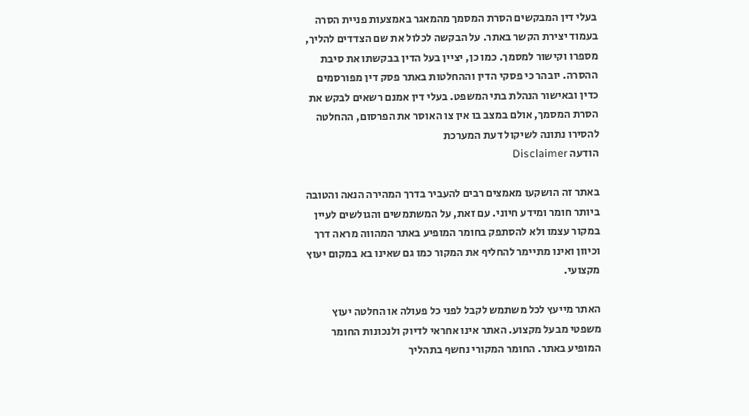בעלי דין המבקשים הסרת המסמך מהמאגר באמצעות פניית הסרה בעמוד יצירת הקשר באתר. על הבקשה לכלול את שם הצדדים להליך, מספרו וקישור למסמך. כמו כן, יציין בעל הדין בבקשתו את סיבת ההסרה. יובהר כי פסקי הדין וההחלטות באתר פסק דין מפורסמים כדין ובאישור הנהלת בתי המשפט. בעלי דין אמנם רשאים לבקש את הסרת המסמך, אולם במצב בו אין צו האוסר את הפרסום, ההחלטה להסירו נתונה לשיקול דעת המערכת
הודעה Disclaimer

באתר זה הושקעו מאמצים רבים להעביר בדרך המהירה הנאה והטובה ביותר חומר ומידע חיוני. עם זאת, על המשתמשים והגולשים לעיין במקור עצמו ולא להסתפק בחומר המופיע באתר המהווה מראה דרך וכיוון ואינו מתיימר להחליף את המקור כמו גם שאינו בא במקום יעוץ מקצועי.

האתר מייעץ לכל משתמש לקבל לפני כל פעולה או החלטה יעוץ משפטי מבעל מקצוע. האתר אינו אחראי לדיוק ולנכונות החומר המופיע באתר. החומר המקורי נחשף בתהליך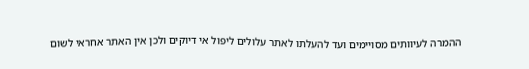ההמרה לעיוותים מסויימים ועד להעלתו לאתר עלולים ליפול אי דיוקים ולכן אין האתר אחראי לשום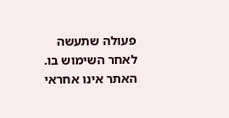פעולה שתעשה לאחר השימוש בו. האתר אינו אחראי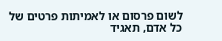לשום פרסום או לאמיתות פרטים של כל אדם, תאגיד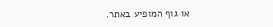או גוף המופיע באתר.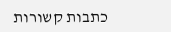כתבות קשורות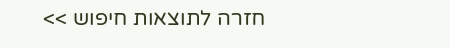חזרה לתוצאות חיפוש >>